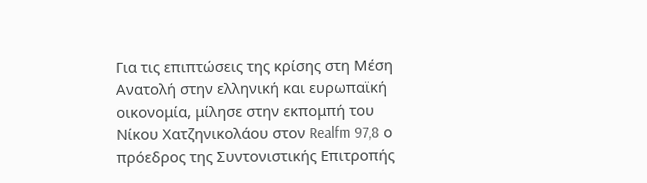Για τις επιπτώσεις της κρίσης στη Μέση Ανατολή στην ελληνική και ευρωπαϊκή οικονομία, μίλησε στην εκπομπή του Νίκου Χατζηνικολάου στον Realfm 97,8 ο πρόεδρος της Συντονιστικής Επιτροπής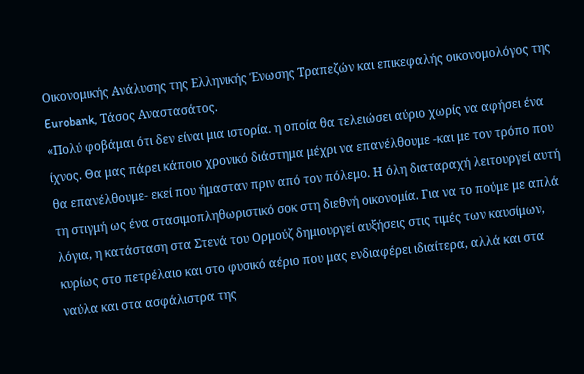Οικονομικής Ανάλυσης της Ελληνικής Ένωσης Τραπεζών και επικεφαλής οικονομολόγος της Eurobank, Τάσος Αναστασάτος.
«Πολύ φοβάμαι ότι δεν είναι μια ιστορία. η οποία θα τελειώσει αύριο χωρίς να αφήσει ένα ίχνος. Θα μας πάρει κάποιο χρονικό διάστημα μέχρι να επανέλθουμε -και με τον τρόπο που θα επανέλθουμε- εκεί που ήμασταν πριν από τον πόλεμο. Η όλη διαταραχή λειτουργεί αυτή τη στιγμή ως ένα στασιμοπληθωριστικό σοκ στη διεθνή οικονομία. Για να το πούμε με απλά λόγια, η κατάσταση στα Στενά του Ορμούζ δημιουργεί αυξήσεις στις τιμές των καυσίμων, κυρίως στο πετρέλαιο και στο φυσικό αέριο που μας ενδιαφέρει ιδιαίτερα, αλλά και στα ναύλα και στα ασφάλιστρα της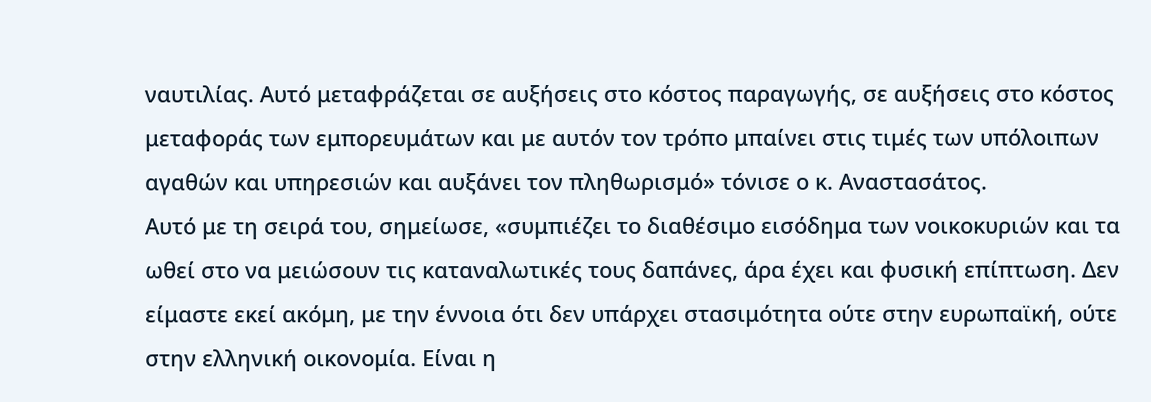ναυτιλίας. Αυτό μεταφράζεται σε αυξήσεις στο κόστος παραγωγής, σε αυξήσεις στο κόστος μεταφοράς των εμπορευμάτων και με αυτόν τον τρόπο μπαίνει στις τιμές των υπόλοιπων αγαθών και υπηρεσιών και αυξάνει τον πληθωρισμό» τόνισε ο κ. Αναστασάτος.
Αυτό με τη σειρά του, σημείωσε, «συμπιέζει το διαθέσιμο εισόδημα των νοικοκυριών και τα ωθεί στο να μειώσουν τις καταναλωτικές τους δαπάνες, άρα έχει και φυσική επίπτωση. Δεν είμαστε εκεί ακόμη, με την έννοια ότι δεν υπάρχει στασιμότητα ούτε στην ευρωπαϊκή, ούτε στην ελληνική οικονομία. Είναι η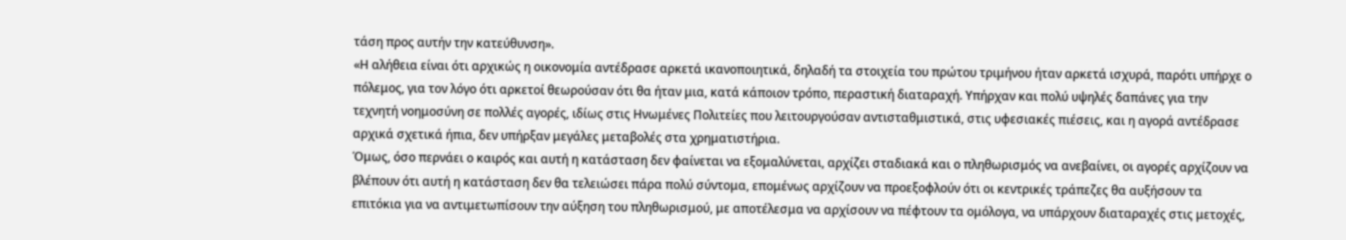τάση προς αυτήν την κατεύθυνση».
«Η αλήθεια είναι ότι αρχικώς η οικονομία αντέδρασε αρκετά ικανοποιητικά, δηλαδή τα στοιχεία του πρώτου τριμήνου ήταν αρκετά ισχυρά, παρότι υπήρχε ο πόλεμος, για τον λόγο ότι αρκετοί θεωρούσαν ότι θα ήταν μια, κατά κάποιον τρόπο, περαστική διαταραχή. Υπήρχαν και πολύ υψηλές δαπάνες για την τεχνητή νοημοσύνη σε πολλές αγορές, ιδίως στις Ηνωμένες Πολιτείες που λειτουργούσαν αντισταθμιστικά, στις υφεσιακές πιέσεις, και η αγορά αντέδρασε αρχικά σχετικά ήπια, δεν υπήρξαν μεγάλες μεταβολές στα χρηματιστήρια.
Όμως, όσο περνάει ο καιρός και αυτή η κατάσταση δεν φαίνεται να εξομαλύνεται, αρχίζει σταδιακά και ο πληθωρισμός να ανεβαίνει, οι αγορές αρχίζουν να βλέπουν ότι αυτή η κατάσταση δεν θα τελειώσει πάρα πολύ σύντομα, επομένως αρχίζουν να προεξοφλούν ότι οι κεντρικές τράπεζες θα αυξήσουν τα επιτόκια για να αντιμετωπίσουν την αύξηση του πληθωρισμού, με αποτέλεσμα να αρχίσουν να πέφτουν τα ομόλογα, να υπάρχουν διαταραχές στις μετοχές,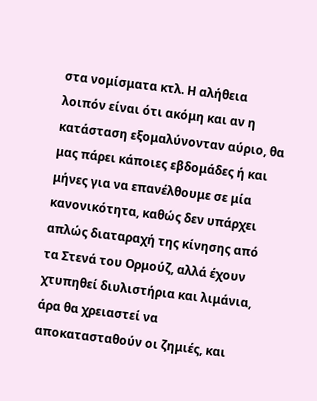στα νομίσματα κτλ. Η αλήθεια λοιπόν είναι ότι ακόμη και αν η κατάσταση εξομαλύνονταν αύριο, θα μας πάρει κάποιες εβδομάδες ή και μήνες για να επανέλθουμε σε μία κανονικότητα, καθώς δεν υπάρχει απλώς διαταραχή της κίνησης από τα Στενά του Ορμούζ, αλλά έχουν χτυπηθεί διυλιστήρια και λιμάνια, άρα θα χρειαστεί να αποκατασταθούν οι ζημιές, και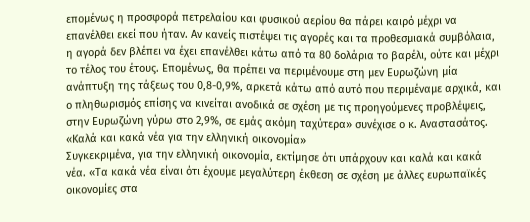επομένως η προσφορά πετρελαίου και φυσικού αερίου θα πάρει καιρό μέχρι να επανέλθει εκεί που ήταν. Αν κανείς πιστέψει τις αγορές και τα προθεσμιακά συμβόλαια, η αγορά δεν βλέπει να έχει επανέλθει κάτω από τα 80 δολάρια το βαρέλι, ούτε και μέχρι το τέλος του έτους. Επομένως, θα πρέπει να περιμένουμε στη μεν Ευρωζώνη μία ανάπτυξη της τάξεως του 0,8-0,9%, αρκετά κάτω από αυτό που περιμέναμε αρχικά, και ο πληθωρισμός επίσης να κινείται ανοδικά σε σχέση με τις προηγούμενες προβλέψεις, στην Ευρωζώνη γύρω στο 2,9%, σε εμάς ακόμη ταχύτερα» συνέχισε ο κ. Αναστασάτος.
«Καλά και κακά νέα για την ελληνική οικονομία»
Συγκεκριμένα, για την ελληνική οικονομία, εκτίμησε ότι υπάρχουν και καλά και κακά νέα. «Τα κακά νέα είναι ότι έχουμε μεγαλύτερη έκθεση σε σχέση με άλλες ευρωπαϊκές οικονομίες στα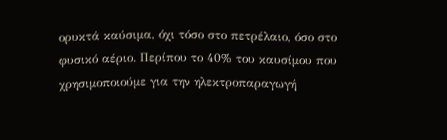ορυκτά καύσιμα, όχι τόσο στο πετρέλαιο, όσο στο φυσικό αέριο. Περίπου το 40% του καυσίμου που χρησιμοποιούμε για την ηλεκτροπαραγωγή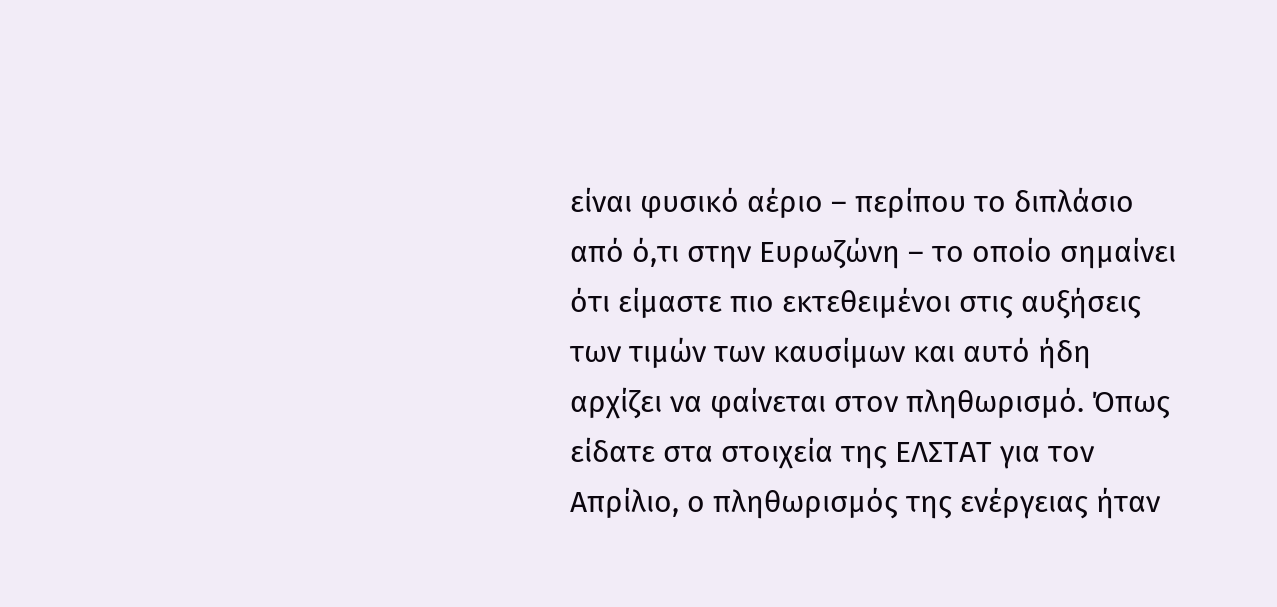είναι φυσικό αέριο – περίπου το διπλάσιο από ό,τι στην Ευρωζώνη – το οποίο σημαίνει ότι είμαστε πιο εκτεθειμένοι στις αυξήσεις των τιμών των καυσίμων και αυτό ήδη αρχίζει να φαίνεται στον πληθωρισμό. Όπως είδατε στα στοιχεία της ΕΛΣΤΑΤ για τον Απρίλιο, ο πληθωρισμός της ενέργειας ήταν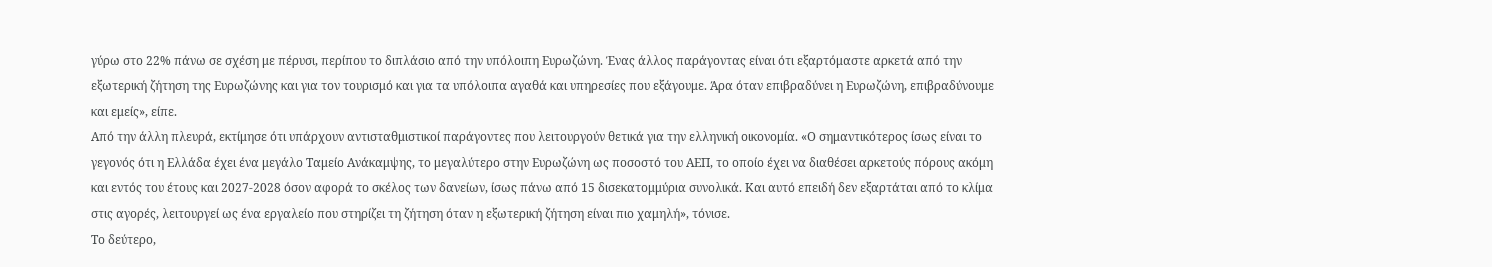γύρω στο 22% πάνω σε σχέση με πέρυσι, περίπου το διπλάσιο από την υπόλοιπη Ευρωζώνη. Ένας άλλος παράγοντας είναι ότι εξαρτόμαστε αρκετά από την εξωτερική ζήτηση της Ευρωζώνης και για τον τουρισμό και για τα υπόλοιπα αγαθά και υπηρεσίες που εξάγουμε. Άρα όταν επιβραδύνει η Ευρωζώνη, επιβραδύνουμε και εμείς», είπε.
Από την άλλη πλευρά, εκτίμησε ότι υπάρχουν αντισταθμιστικοί παράγοντες που λειτουργούν θετικά για την ελληνική οικονομία. «Ο σημαντικότερος ίσως είναι το γεγονός ότι η Ελλάδα έχει ένα μεγάλο Ταμείο Ανάκαμψης, το μεγαλύτερο στην Ευρωζώνη ως ποσοστό του ΑΕΠ, το οποίο έχει να διαθέσει αρκετούς πόρους ακόμη και εντός του έτους και 2027-2028 όσον αφορά το σκέλος των δανείων, ίσως πάνω από 15 δισεκατομμύρια συνολικά. Και αυτό επειδή δεν εξαρτάται από το κλίμα στις αγορές, λειτουργεί ως ένα εργαλείο που στηρίζει τη ζήτηση όταν η εξωτερική ζήτηση είναι πιο χαμηλή», τόνισε.
Το δεύτερο,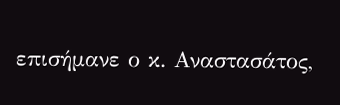επισήμανε ο κ. Αναστασάτος,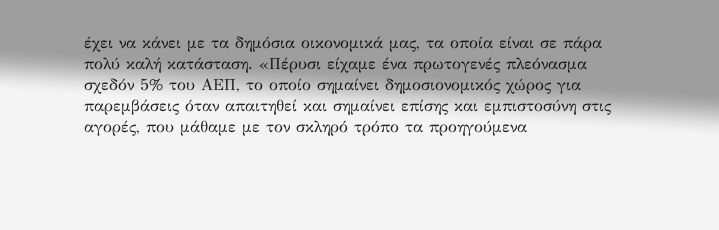έχει να κάνει με τα δημόσια οικονομικά μας, τα οποία είναι σε πάρα πολύ καλή κατάσταση. «Πέρυσι είχαμε ένα πρωτογενές πλεόνασμα σχεδόν 5% του ΑΕΠ, το οποίο σημαίνει δημοσιονομικός χώρος για παρεμβάσεις όταν απαιτηθεί και σημαίνει επίσης και εμπιστοσύνη στις αγορές, που μάθαμε με τον σκληρό τρόπο τα προηγούμενα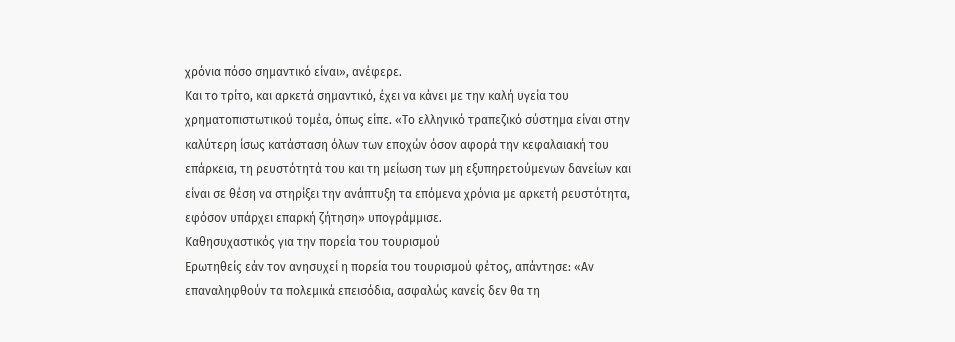χρόνια πόσο σημαντικό είναι», ανέφερε.
Και το τρίτο, και αρκετά σημαντικό, έχει να κάνει με την καλή υγεία του χρηματοπιστωτικού τομέα, όπως είπε. «Το ελληνικό τραπεζικό σύστημα είναι στην καλύτερη ίσως κατάσταση όλων των εποχών όσον αφορά την κεφαλαιακή του επάρκεια, τη ρευστότητά του και τη μείωση των μη εξυπηρετούμενων δανείων και είναι σε θέση να στηρίξει την ανάπτυξη τα επόμενα χρόνια με αρκετή ρευστότητα, εφόσον υπάρχει επαρκή ζήτηση» υπογράμμισε.
Καθησυχαστικός για την πορεία του τουρισμού
Ερωτηθείς εάν τον ανησυχεί η πορεία του τουρισμού φέτος, απάντησε: «Αν επαναληφθούν τα πολεμικά επεισόδια, ασφαλώς κανείς δεν θα τη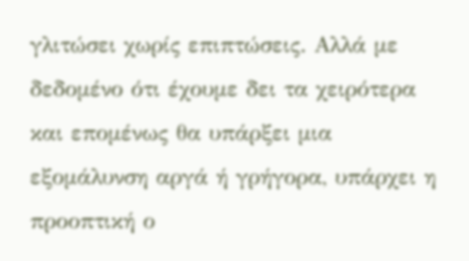γλιτώσει χωρίς επιπτώσεις. Αλλά με δεδομένο ότι έχουμε δει τα χειρότερα και επομένως θα υπάρξει μια εξομάλυνση αργά ή γρήγορα, υπάρχει η προοπτική ο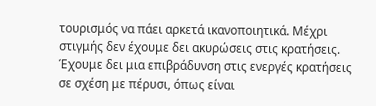τουρισμός να πάει αρκετά ικανοποιητικά. Μέχρι στιγμής δεν έχουμε δει ακυρώσεις στις κρατήσεις. Έχουμε δει μια επιβράδυνση στις ενεργές κρατήσεις σε σχέση με πέρυσι, όπως είναι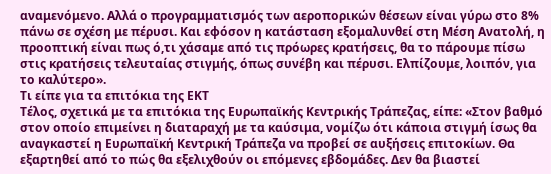αναμενόμενο. Αλλά ο προγραμματισμός των αεροπορικών θέσεων είναι γύρω στο 8% πάνω σε σχέση με πέρυσι. Και εφόσον η κατάσταση εξομαλυνθεί στη Μέση Ανατολή, η προοπτική είναι πως ό,τι χάσαμε από τις πρόωρες κρατήσεις, θα το πάρουμε πίσω στις κρατήσεις τελευταίας στιγμής, όπως συνέβη και πέρυσι. Ελπίζουμε, λοιπόν, για το καλύτερο».
Τι είπε για τα επιτόκια της ΕΚΤ
Τέλος, σχετικά με τα επιτόκια της Ευρωπαϊκής Κεντρικής Τράπεζας, είπε: «Στον βαθμό στον οποίο επιμείνει η διαταραχή με τα καύσιμα, νομίζω ότι κάποια στιγμή ίσως θα αναγκαστεί η Ευρωπαϊκή Κεντρική Τράπεζα να προβεί σε αυξήσεις επιτοκίων. Θα εξαρτηθεί από το πώς θα εξελιχθούν οι επόμενες εβδομάδες. Δεν θα βιαστεί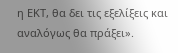η ΕΚΤ, θα δει τις εξελίξεις και αναλόγως θα πράξει».